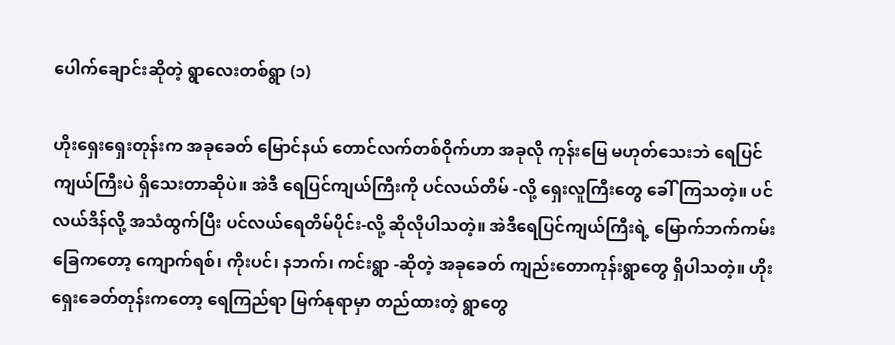ပေါက်ချောင်းဆိုတဲ့ ရွာလေးတစ်ရွာ (၁)

ဟိုးရှေးရှေးတုန်းက အခုခေတ် မြောင်နယ် တောင်လက်တစ်ဝိုက်ဟာ အခုလို ကုန်းမြေ မဟုတ်သေးဘဲ ရေပြင်ကျယ်ကြီးပဲ ရှိသေးတာဆိုပဲ။ အဲဒီ ရေပြင်ကျယ်ကြီးကို ပင်လယ်တိမ် -လို့ ရှေးလူကြီးတွေ ခေါ်ကြသတဲ့။ ပင်လယ်ဒိန်လို့ အသံထွက်ပြီး ပင်လယ်ရေတိမ်ပိုင်း-လို့ ဆိုလိုပါသတဲ့။ အဲဒီရေပြင်ကျယ်ကြီးရဲ့ မြောက်ဘက်ကမ်းခြေကတော့ ကျောက်ရစ်၊ ကိုးပင်၊ နဘက်၊ ကင်းရွာ -ဆိုတဲ့ အခုခေတ် ကျည်းတောကုန်းရွာတွေ ရှိပါသတဲ့။ ဟိုး ရှေးခေတ်တုန်းကတော့ ရေကြည်ရာ မြက်နုရာမှာ တည်ထားတဲ့ ရွာတွေ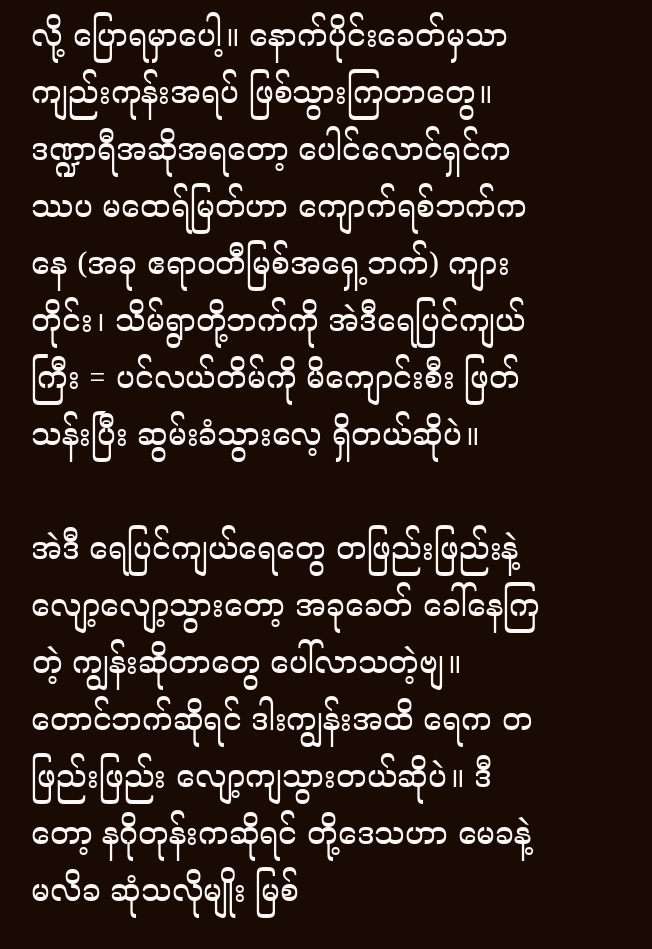လို့ ပြောရမှာပေါ့။ နောက်ပိုင်းခေတ်မှသာ ကျည်းကုန်းအရပ် ဖြစ်သွားကြတာတွေ။ ဒဏ္ဍာရီအဆိုအရတော့ ပေါင်လောင်ရှင်ကဿပ မထေရ်မြတ်ဟာ ကျောက်ရစ်ဘက်ကနေ (အခု ဧရာဝတီမြစ်အရှေ့ဘက်) ကျားတိုင်း၊ သိမ်ရွာတို့ဘက်ကို အဲဒီရေပြင်ကျယ်ကြီး = ပင်လယ်တိမ်ကို မိကျောင်းစီး ဖြတ်သန်းပြီး ဆွမ်းခံသွားလေ့ ရှိတယ်ဆိုပဲ။

အဲဒီ ရေပြင်ကျယ်ရေတွေ တဖြည်းဖြည်းနဲ့ လျော့လျော့သွားတော့ အခုခေတ် ခေါ်နေကြတဲ့ ကျွန်းဆိုတာတွေ ပေါ်လာသတဲ့ဗျ။ တောင်ဘက်ဆိုရင် ဒါးကျွန်းအထိ ရေက တဖြည်းဖြည်း လျော့ကျသွားတယ်ဆိုပဲ။ ဒီတော့ နဂိုတုန်းကဆိုရင် တို့ဒေသဟာ မေခနဲ့ မလိခ ဆုံသလိုမျိုး မြစ်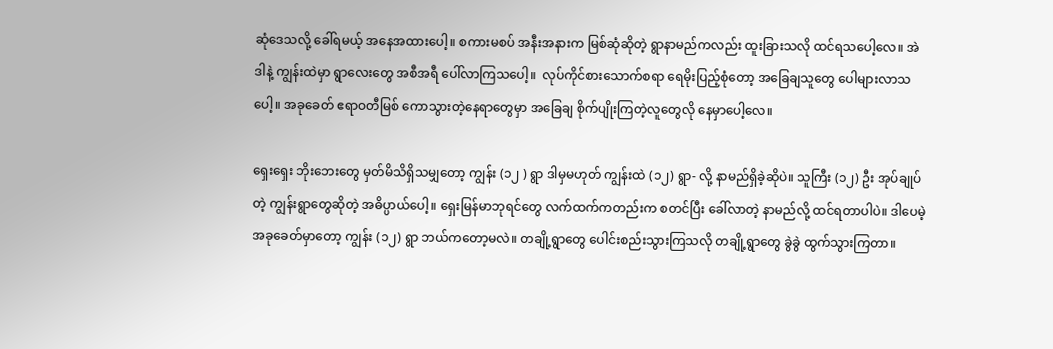ဆုံဒေသလို့ ခေါ်ရမယ့် အနေအထားပေါ့။ စကားမစပ် အနီးအနားက မြစ်ဆုံဆိုတဲ့ ရွာနာမည်ကလည်း ထူးခြားသလို ထင်ရသပေါ့လေ။ အဲဒါနဲ့ ကျွန်းထဲမှာ ရွာလေးတွေ အစီအရီ ပေါ်လာကြသပေါ့။  လုပ်ကိုင်စားသောက်စရာ ရေမိုးပြည့်စုံတော့ အခြေချသူတွေ ပေါများလာသပေါ့။ အခုခေတ် ဧရာဝတီမြစ် ကောသွားတဲ့နေရာတွေမှာ အခြေချ စိုက်ပျိုးကြတဲ့လူတွေလို နေမှာပေါ့လေ။

ရှေးရှေး ဘိုးဘေးတွေ မှတ်မိသိရှိသမျှတော့ ကျွန်း (၁၂ ) ရွာ ဒါမှမဟုတ် ကျွန်းထဲ (၁၂) ရွာ- လို့ နာမည်ရှိခဲ့ဆိုပဲ။ သူကြီး (၁၂) ဦး အုပ်ချုပ်တဲ့ ကျွန်းရွာတွေဆိုတဲ့ အဓိပ္ပာယ်ပေါ့။ ရှေးမြန်မာဘုရင်တွေ လက်ထက်ကတည်းက စတင်ပြီး ခေါ်လာတဲ့ နာမည်လို့ ထင်ရတာပါပဲ။ ဒါပေမဲ့ အခုခေတ်မှာတော့ ကျွန်း (၁၂) ရွာ ဘယ်ကတော့မလဲ။ တချို့ရွာတွေ ပေါင်းစည်းသွားကြသလို တချို့ရွာတွေ ခွဲခွဲ ထွက်သွားကြတာ။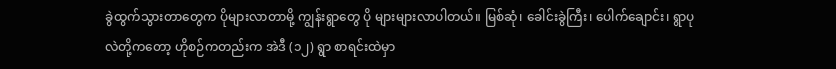ခွဲထွက်သွားတာတွေက ပိုများလာတာမို့ ကျွန်းရွာတွေ ပို များများလာပါတယ်။ မြစ်ဆုံ၊ ခေါင်းခွဲကြီး၊ ပေါက်ချောင်း၊ ရွာပုလဲတို့ကတော့ ဟိုစဉ်ကတည်းက အဲဒီ (၁၂) ရွာ စာရင်းထဲမှာ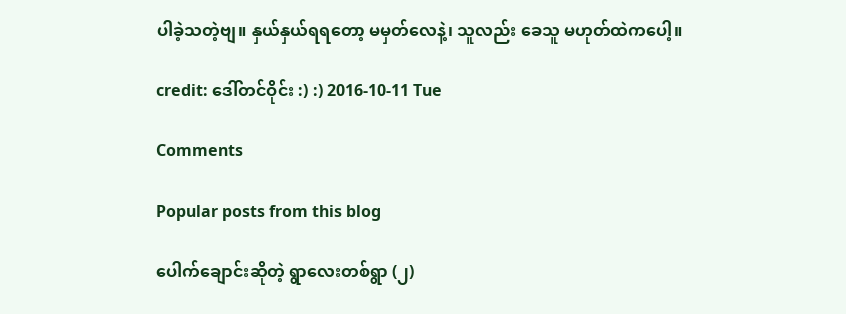ပါခဲ့သတဲ့ဗျ။ နှယ်နှယ်ရရတော့ မမှတ်လေနဲ့၊ သူလည်း ခေသူ မဟုတ်ထဲကပေါ့။

credit: ဒေါ်တင်ဝိုင်း :) :) 2016-10-11 Tue

Comments

Popular posts from this blog

ပေါက်ချောင်းဆိုတဲ့ ရွာလေးတစ်ရွာ (၂)